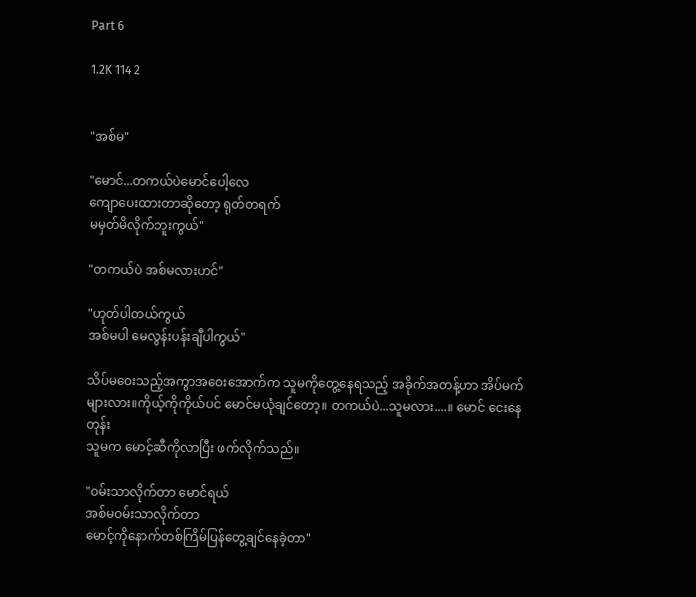Part 6

1.2K 114 2


"အစ်မ"

"မောင်...တကယ်ပဲမောင်ပေါ့လေ
ကျောပေးထားတာဆိုတော့ ရုတ်တရက်
မမှတ်မိလိုက်ဘူးကွယ်"

"တကယ်ပဲ အစ်မလားဟင်"

"ဟုတ်ပါတယ်ကွယ်
အစ်မပါ မေလွန်းပန်းချီပါကွယ်"

သိပ်မဝေးသည့်အကွာအဝေးအောက်က သူမကိုတွေ့နေရသည့် အခိုက်အတန့်ဟာ အိပ်မက်များလား။ကိုယ့်ကိုကိုယ်ပင် မောင်မယုံချင်တော့။ တကယ်ပဲ...သူမလား....။ မောင် ငေးနေတုန်း
သူမက မောင့်ဆီကိုလာပြီး ဖက်လိုက်သည်။

"ဝမ်းသာလိုက်တာ မောင်ရယ်
အစ်မဝမ်းသာလိုက်တာ
မောင့်ကိုနောက်တစ်ကြိမ်ပြန်တွေ့ချင်နေခဲ့တာ"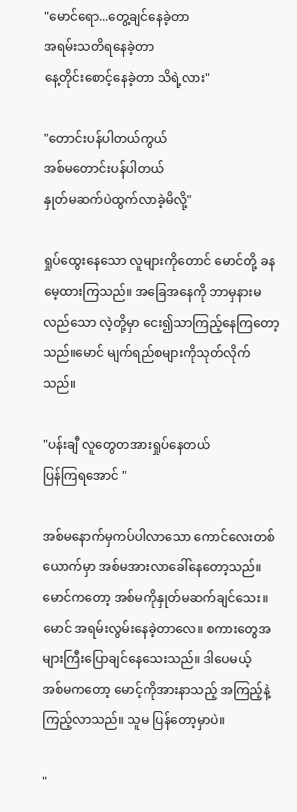"မောင်ရော...တွေ့ချင်နေခဲ့တာ
အရမ်းသတိရနေခဲ့တာ
နေ့တိုင်းစောင့်နေခဲ့တာ သိရဲ့လား"

"တောင်းပန်ပါတယ်ကွယ်
အစ်မတောင်းပန်ပါတယ်
နှုတ်မဆက်ပဲထွက်လာခဲ့မိလို့"

ရှုပ်ထွေးနေသော လူများကိုတောင် မောင်တို့ ခနမေ့ထားကြသည်။ အခြေအနေကို ဘာမှနားမလည်သော လဲ့တို့မှာ ငေး၍သာကြည့်နေကြတော့သည်။မောင် မျက်ရည်စများကိုသုတ်လိုက်သည်။

"ပန်းချီ လူတွေတအားရှုပ်နေတယ်
ပြန်ကြရအောင် "

အစ်မနောက်မှကပ်ပါလာသော ကောင်လေးတစ်ယောက်မှာ အစ်မအားလာခေါ်နေတော့သည်။
မောင်ကတော့ အစ်မကိုနှုတ်မဆက်ချင်သေး။
မောင် အရမ်းလွမ်းနေခဲ့တာလေ။ စကားတွေအများကြီးပြောချင်နေသေးသည်။ ဒါပေမယ့်
အစ်မကတော့ မောင့်ကိုအားနာသည့် အကြည့်နဲ့ကြည့်လာသည်။ သူမ ပြန်တော့မှာပဲ။

"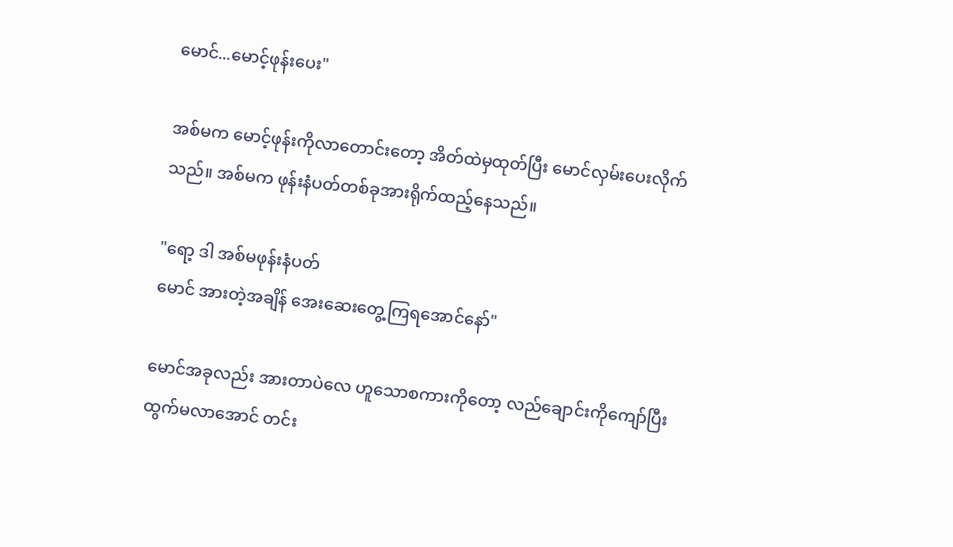မောင်...မောင့်ဖုန်းပေး"

အစ်မက မောင့်ဖုန်းကိုလာတောင်းတော့ အိတ်ထဲမှထုတ်ပြီး မောင်လှမ်းပေးလိုက်သည်။ အစ်မက ဖုန်းနံပတ်တစ်ခုအားရိုက်ထည့်နေသည်။

"ရော့ ဒါ အစ်မဖုန်းနံပတ်
မောင် အားတဲ့အချိန် အေးဆေးတွေ့ကြရအောင်နော်"

မောင်အခုလည်း အားတာပဲလေ ဟူသောစကားကိုတော့ လည်ချောင်းကိုကျော်ပြီးထွက်မလာအောင် တင်း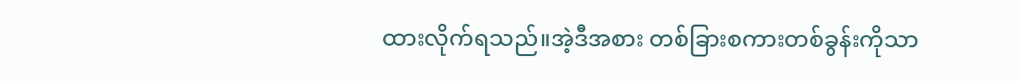ထားလိုက်ရသည်။အဲ့ဒီအစား တစ်ခြားစကားတစ်ခွန်းကိုသာ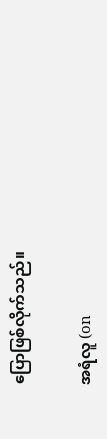ပြောဖြစ်လိုက်သည်။

အရံလူ (on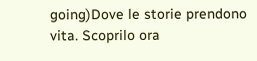going)Dove le storie prendono vita. Scoprilo ora